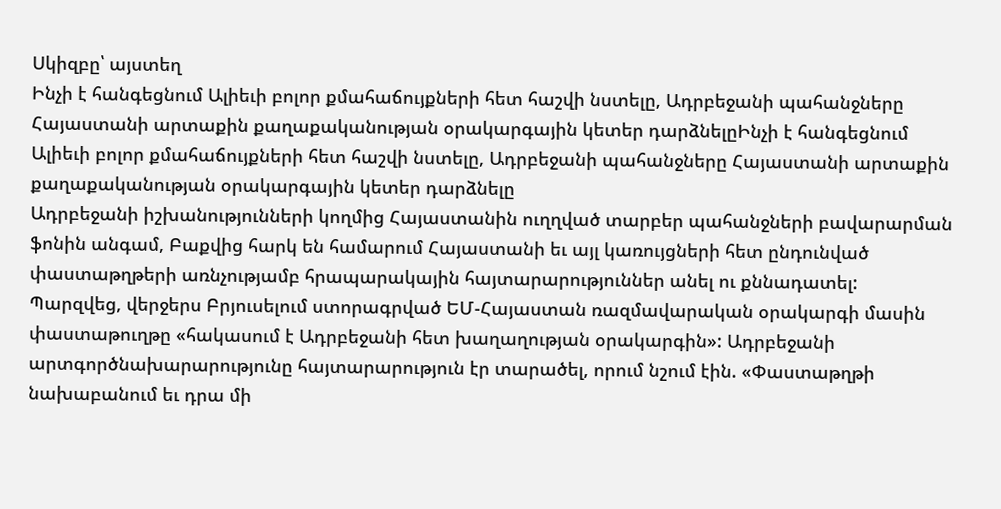Սկիզբը՝ այստեղ
Ինչի է հանգեցնում Ալիեւի բոլոր քմահաճույքների հետ հաշվի նստելը, Ադրբեջանի պահանջները Հայաստանի արտաքին քաղաքականության օրակարգային կետեր դարձնելըԻնչի է հանգեցնում Ալիեւի բոլոր քմահաճույքների հետ հաշվի նստելը, Ադրբեջանի պահանջները Հայաստանի արտաքին քաղաքականության օրակարգային կետեր դարձնելը
Ադրբեջանի իշխանությունների կողմից Հայաստանին ուղղված տարբեր պահանջների բավարարման ֆոնին անգամ, Բաքվից հարկ են համարում Հայաստանի եւ այլ կառույցների հետ ընդունված փաստաթղթերի առնչությամբ հրապարակային հայտարարություններ անել ու քննադատել:
Պարզվեց, վերջերս Բրյուսելում ստորագրված ԵՄ-Հայաստան ռազմավարական օրակարգի մասին փաստաթուղթը «հակասում է Ադրբեջանի հետ խաղաղության օրակարգին»: Ադրբեջանի արտգործնախարարությունը հայտարարություն էր տարածել, որում նշում էին. «Փաստաթղթի նախաբանում եւ դրա մի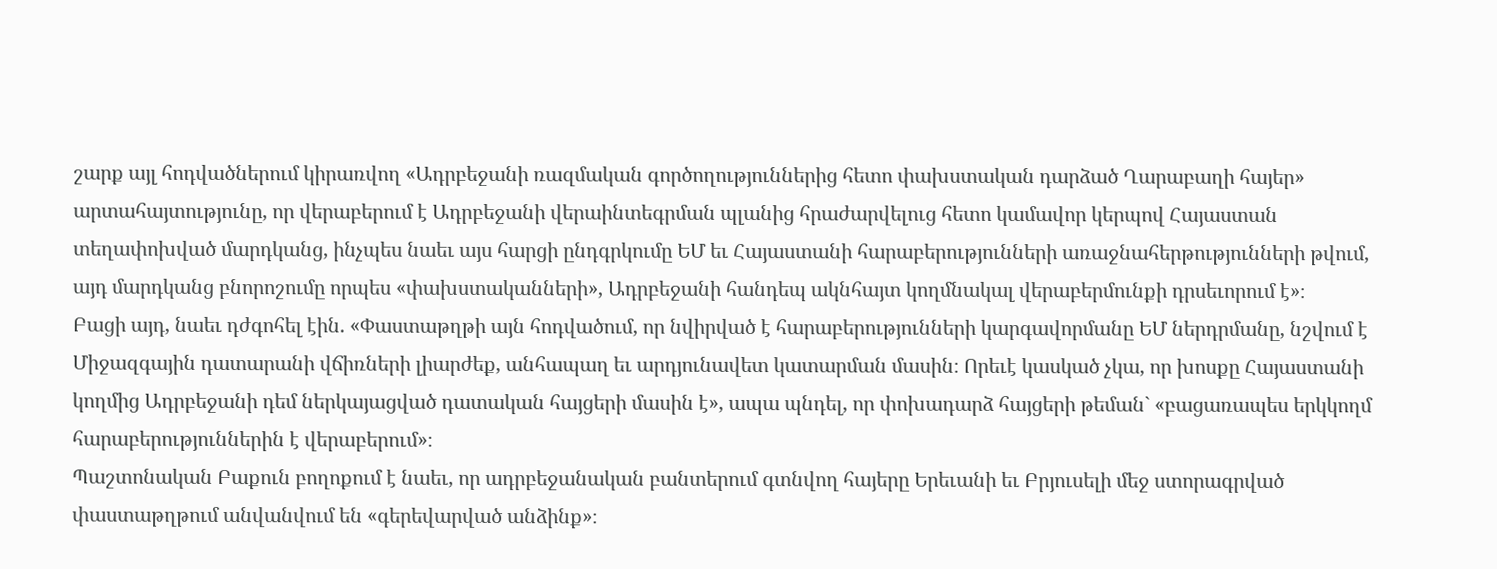շարք այլ հոդվածներում կիրառվող «Ադրբեջանի ռազմական գործողություններից հետո փախստական դարձած Ղարաբաղի հայեր» արտահայտությունը, որ վերաբերում է Ադրբեջանի վերաինտեգրման պլանից հրաժարվելուց հետո կամավոր կերպով Հայաստան տեղափոխված մարդկանց, ինչպես նաեւ այս հարցի ընդգրկումը ԵՄ եւ Հայաստանի հարաբերությունների առաջնահերթությունների թվում, այդ մարդկանց բնորոշումը որպես «փախստականների», Ադրբեջանի հանդեպ ակնհայտ կողմնակալ վերաբերմունքի դրսեւորում է»։
Բացի այդ, նաեւ դժգոհել էին. «Փաստաթղթի այն հոդվածում, որ նվիրված է հարաբերությունների կարգավորմանը ԵՄ ներդրմանը, նշվում է Միջազգային դատարանի վճիռների լիարժեք, անհապաղ եւ արդյունավետ կատարման մասին։ Որեւէ կասկած չկա, որ խոսքը Հայաստանի կողմից Ադրբեջանի դեմ ներկայացված դատական հայցերի մասին է», ապա պնդել, որ փոխադարձ հայցերի թեման` «բացառապես երկկողմ հարաբերություններին է վերաբերում»։
Պաշտոնական Բաքուն բողոքում է նաեւ, որ ադրբեջանական բանտերում գտնվող հայերը Երեւանի եւ Բրյուսելի մեջ ստորագրված փաստաթղթում անվանվում են «գերեվարված անձինք»։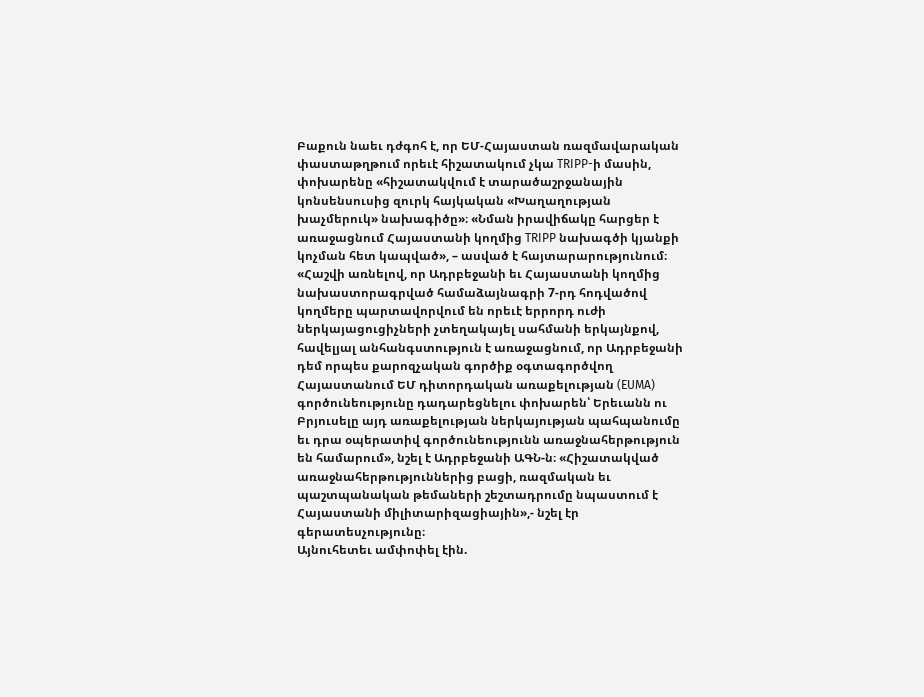Բաքուն նաեւ դժգոհ է, որ ԵՄ-Հայաստան ռազմավարական փաստաթղթում որեւէ հիշատակում չկա TRIPP-ի մասին, փոխարենը «հիշատակվում է տարածաշրջանային կոնսենսուսից զուրկ հայկական «Խաղաղության խաչմերուկ» նախագիծը»։ «Նման իրավիճակը հարցեր է առաջացնում Հայաստանի կողմից TRIPP նախագծի կյանքի կոչման հետ կապված», – ասված է հայտարարությունում։
«Հաշվի առնելով, որ Ադրբեջանի եւ Հայաստանի կողմից նախաստորագրված համաձայնագրի 7-րդ հոդվածով կողմերը պարտավորվում են որեւէ երրորդ ուժի ներկայացուցիչների չտեղակայել սահմանի երկայնքով, հավելյալ անհանգստություն է առաջացնում, որ Ադրբեջանի դեմ որպես քարոզչական գործիք օգտագործվող Հայաստանում ԵՄ դիտորդական առաքելության (EUMA) գործունեությունը դադարեցնելու փոխարեն՝ Երեւանն ու Բրյուսելը այդ առաքելության ներկայության պահպանումը եւ դրա օպերատիվ գործունեությունն առաջնահերթություն են համարում», նշել է Ադրբեջանի ԱԳՆ-ն։ «Հիշատակված առաջնահերթություններից բացի, ռազմական եւ պաշտպանական թեմաների շեշտադրումը նպաստում է Հայաստանի միլիտարիզացիային»,- նշել էր գերատեսչությունը։
Այնուհետեւ ամփոփել էին.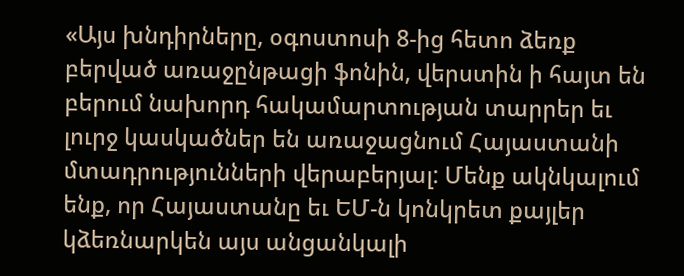«Այս խնդիրները, օգոստոսի 8-ից հետո ձեռք բերված առաջընթացի ֆոնին, վերստին ի հայտ են բերում նախորդ հակամարտության տարրեր եւ լուրջ կասկածներ են առաջացնում Հայաստանի մտադրությունների վերաբերյալ: Մենք ակնկալում ենք, որ Հայաստանը եւ ԵՄ-ն կոնկրետ քայլեր կձեռնարկեն այս անցանկալի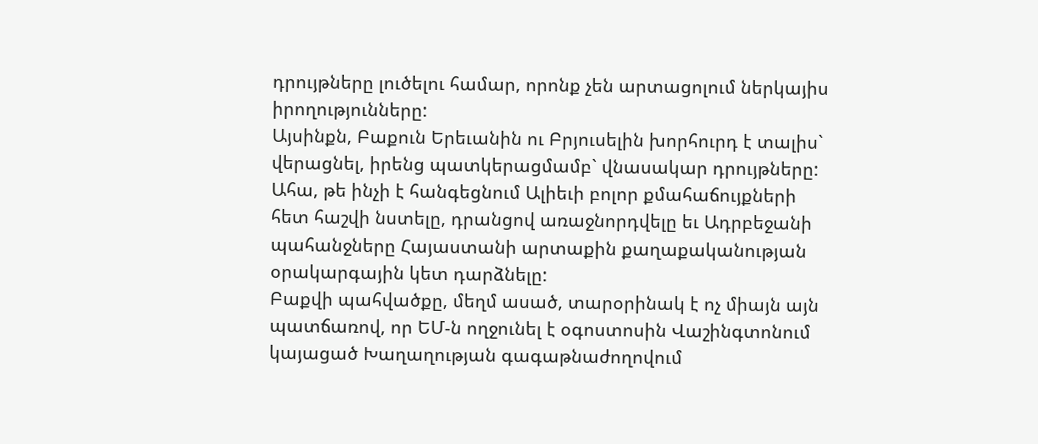դրույթները լուծելու համար, որոնք չեն արտացոլում ներկայիս իրողությունները:
Այսինքն, Բաքուն Երեւանին ու Բրյուսելին խորհուրդ է տալիս` վերացնել, իրենց պատկերացմամբ` վնասակար դրույթները: Ահա, թե ինչի է հանգեցնում Ալիեւի բոլոր քմահաճույքների հետ հաշվի նստելը, դրանցով առաջնորդվելը եւ Ադրբեջանի պահանջները Հայաստանի արտաքին քաղաքականության օրակարգային կետ դարձնելը:
Բաքվի պահվածքը, մեղմ ասած, տարօրինակ է ոչ միայն այն պատճառով, որ ԵՄ-ն ողջունել է օգոստոսին Վաշինգտոնում կայացած Խաղաղության գագաթնաժողովում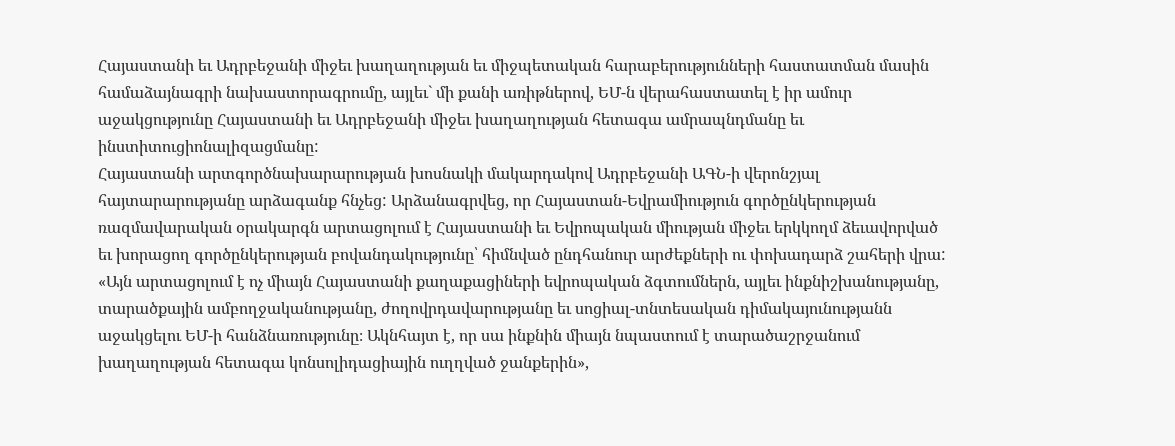Հայաստանի եւ Ադրբեջանի միջեւ խաղաղության եւ միջպետական հարաբերությունների հաստատման մասին համաձայնագրի նախաստորագրումը, այլեւ` մի քանի առիթներով, ԵՄ-ն վերահաստատել է իր ամուր աջակցությունը Հայաստանի եւ Ադրբեջանի միջեւ խաղաղության հետագա ամրապնդմանը եւ ինստիտուցիոնալիզացմանը:
Հայաստանի արտգործնախարարության խոսնակի մակարդակով Ադրբեջանի ԱԳՆ-ի վերոնշյալ հայտարարությանը արձագանք հնչեց: Արձանագրվեց, որ Հայաստան-Եվրամիություն գործընկերության ռազմավարական օրակարգն արտացոլում է Հայաստանի եւ Եվրոպական միության միջեւ երկկողմ ձեւավորված եւ խորացող գործընկերության բովանդակությունը՝ հիմնված ընդհանուր արժեքների ու փոխադարձ շահերի վրա: «Այն արտացոլում է ոչ միայն Հայաստանի քաղաքացիների եվրոպական ձգտումներն, այլեւ ինքնիշխանությանը, տարածքային ամբողջականությանը, ժողովրդավարությանը եւ սոցիալ-տնտեսական դիմակայունությանն աջակցելու ԵՄ-ի հանձնառությունը։ Ակնհայտ է, որ սա ինքնին միայն նպաստում է տարածաշրջանում խաղաղության հետագա կոնսոլիդացիային ուղղված ջանքերին»,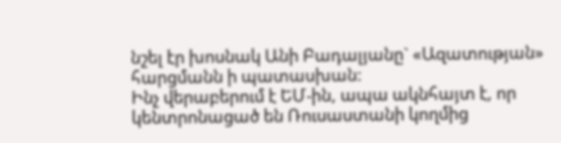նշել էր խոսնակ Անի Բադալյանը` «Ազատության» հարցմանն ի պատասխան:
Ինչ վերաբերում է ԵՄ-ին, ապա ակնհայտ է, որ կենտրոնացած են Ռուսաստանի կողմից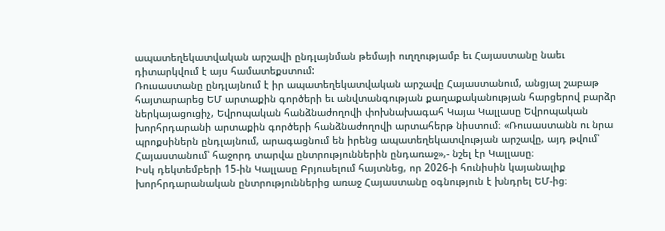ապատեղեկատվական արշավի ընդլայնման թեմայի ուղղությամբ եւ Հայաստանը նաեւ դիտարկվում է այս համատեքստում:
Ռուսաստանը ընդլայնում է իր ապատեղեկատվական արշավը Հայաստանում, անցյալ շաբաթ հայտարարեց ԵՄ արտաքին գործերի եւ անվտանգության քաղաքականության հարցերով բարձր ներկայացուցիչ, Եվրոպական հանձնաժողովի փոխնախագահ Կայա Կալլասը Եվրոպական խորհրդարանի արտաքին գործերի հանձնաժողովի արտահերթ նիստում։ «Ռուսաստանն ու նրա պրոքսիներն ընդլայնում, արագացնում են իրենց ապատեղեկատվության արշավը, այդ թվում՝ Հայաստանում՝ հաջորդ տարվա ընտրություններին ընդառաջ»,- նշել էր Կալլասը։
Իսկ դեկտեմբերի 15-ին Կալլասը Բրյուսելում հայտնեց, որ 2026-ի հունիսին կայանալիք խորհրդարանական ընտրություններից առաջ Հայաստանը օգնություն է խնդրել ԵՄ-ից։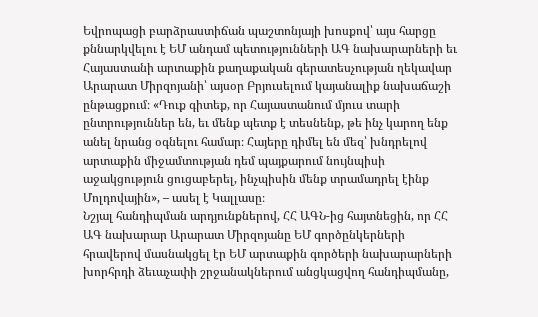Եվրոպացի բարձրաստիճան պաշտոնյայի խոսքով՝ այս հարցը քննարկվելու է ԵՄ անդամ պետությունների ԱԳ նախարարների եւ Հայաստանի արտաքին քաղաքական գերատեսչության ղեկավար Արարատ Միրզոյանի՝ այսօր Բրյուսելում կայանալիք նախաճաշի ընթացքում։ «Դուք գիտեք, որ Հայաստանում մյուս տարի ընտրություններ են, եւ մենք պետք է տեսնենք, թե ինչ կարող ենք անել նրանց օգնելու համար։ Հայերը դիմել են մեզ՝ խնդրելով արտաքին միջամտության դեմ պայքարում նույնպիսի աջակցություն ցուցաբերել, ինչպիսին մենք տրամադրել էինք Մոլդովային», – ասել է Կալլասը։
Նշյալ հանդիպման արդյունքներով, ՀՀ ԱԳՆ-ից հայտնեցին, որ ՀՀ ԱԳ նախարար Արարատ Միրզոյանը ԵՄ գործընկերների հրավերով մասնակցել էր ԵՄ արտաքին գործերի նախարարների խորհրդի ձեւաչափի շրջանակներում անցկացվող հանդիպմանը,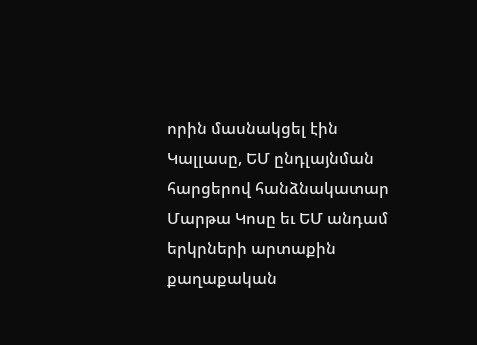որին մասնակցել էին Կալլասը, ԵՄ ընդլայնման հարցերով հանձնակատար Մարթա Կոսը եւ ԵՄ անդամ երկրների արտաքին քաղաքական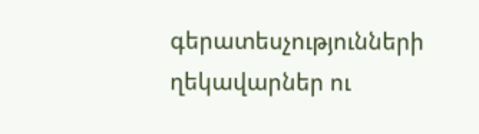գերատեսչությունների ղեկավարներ ու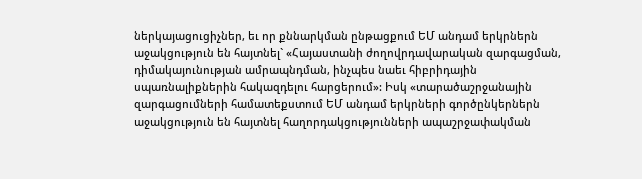ներկայացուցիչներ, եւ որ քննարկման ընթացքում ԵՄ անդամ երկրներն աջակցություն են հայտնել` «Հայաստանի ժողովրդավարական զարգացման, դիմակայունության ամրապնդման, ինչպես նաեւ հիբրիդային սպառնալիքներին հակազդելու հարցերում»: Իսկ «տարածաշրջանային զարգացումների համատեքստում ԵՄ անդամ երկրների գործընկերներն աջակցություն են հայտնել հաղորդակցությունների ապաշրջափակման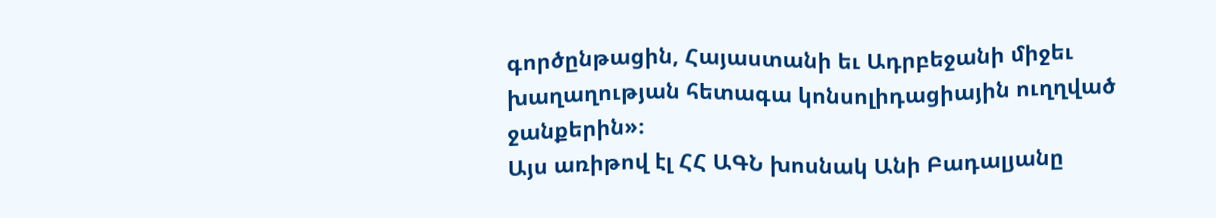գործընթացին, Հայաստանի եւ Ադրբեջանի միջեւ խաղաղության հետագա կոնսոլիդացիային ուղղված ջանքերին»։
Այս առիթով էլ ՀՀ ԱԳՆ խոսնակ Անի Բադալյանը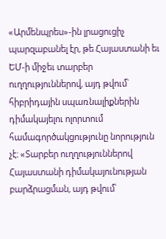«Արմենպրես»-ին լրացուցիչ պարզաբանել էր, թե Հայաստանի եւ ԵՄ-ի միջեւ տարբեր ուղղություններով, այդ թվում՝ հիբրիդային սպառնալիքներին դիմակայելու ոլորտում համագործակցությունը նորություն չէ։ «Տարբեր ուղղություններով Հայաստանի դիմակայունության բարձրացման, այդ թվում՝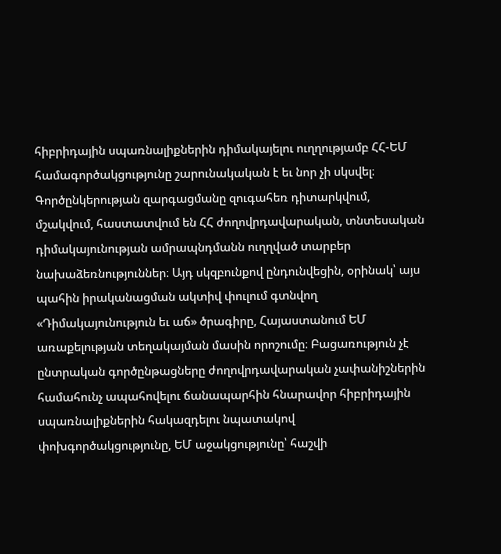հիբրիդային սպառնալիքներին դիմակայելու ուղղությամբ ՀՀ-ԵՄ համագործակցությունը շարունակական է եւ նոր չի սկսվել։ Գործընկերության զարգացմանը զուգահեռ դիտարկվում, մշակվում, հաստատվում են ՀՀ ժողովրդավարական, տնտեսական դիմակայունության ամրապնդմանն ուղղված տարբեր նախաձեռնություններ։ Այդ սկզբունքով ընդունվեցին, օրինակ՝ այս պահին իրականացման ակտիվ փուլում գտնվող «Դիմակայունություն եւ աճ» ծրագիրը, Հայաստանում ԵՄ առաքելության տեղակայման մասին որոշումը։ Բացառություն չէ ընտրական գործընթացները ժողովրդավարական չափանիշներին համահունչ ապահովելու ճանապարհին հնարավոր հիբրիդային սպառնալիքներին հակազդելու նպատակով փոխգործակցությունը, ԵՄ աջակցությունը՝ հաշվի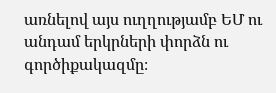առնելով այս ուղղությամբ ԵՄ ու անդամ երկրների փորձն ու գործիքակազմը։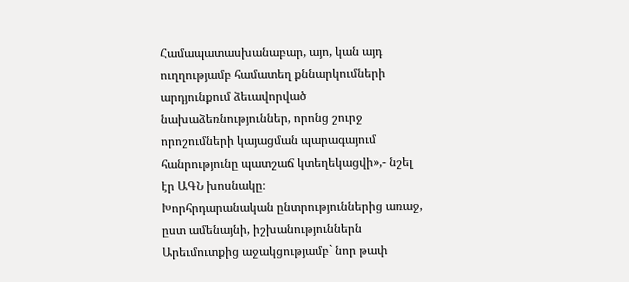Համապատասխանաբար, այո, կան այդ ուղղությամբ համատեղ քննարկումների արդյունքում ձեւավորված նախաձեռնություններ, որոնց շուրջ որոշումների կայացման պարագայում հանրությունը պատշաճ կտեղեկացվի»,- նշել էր ԱԳՆ խոսնակը։
Խորհրդարանական ընտրություններից առաջ, ըստ ամենայնի, իշխանություններն Արեւմուտքից աջակցությամբ` նոր թափ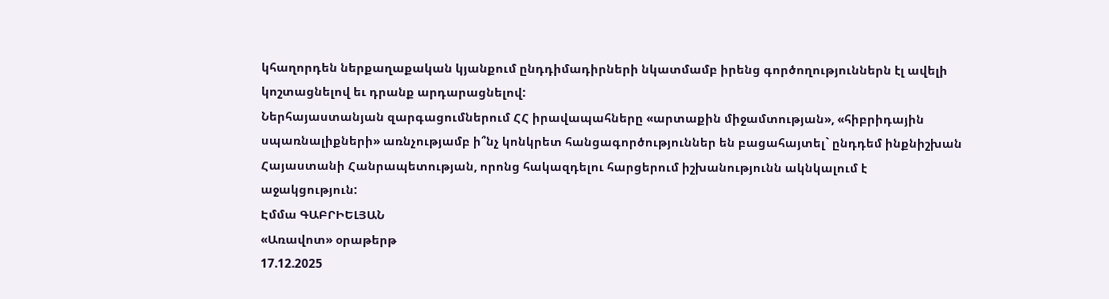կհաղորդեն ներքաղաքական կյանքում ընդդիմադիրների նկատմամբ իրենց գործողություններն էլ ավելի կոշտացնելով եւ դրանք արդարացնելով:
Ներհայաստանյան զարգացումներում ՀՀ իրավապահները «արտաքին միջամտության», «հիբրիդային սպառնալիքների» առնչությամբ ի՞նչ կոնկրետ հանցագործություններ են բացահայտել` ընդդեմ ինքնիշխան Հայաստանի Հանրապետության, որոնց հակազդելու հարցերում իշխանությունն ակնկալում է աջակցություն:
Էմմա ԳԱԲՐԻԵԼՅԱՆ
«Առավոտ» օրաթերթ
17.12.2025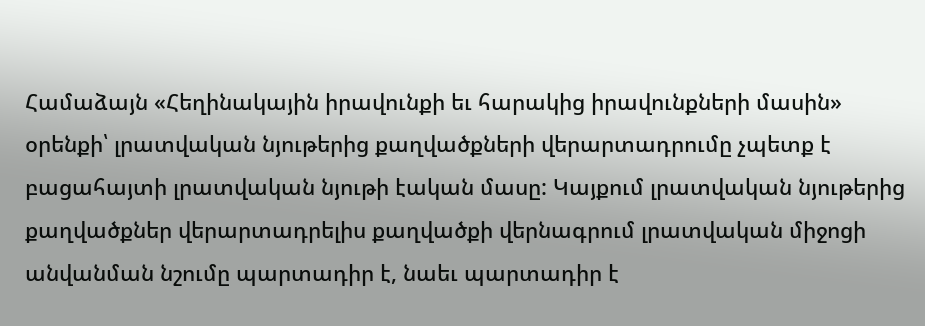Համաձայն «Հեղինակային իրավունքի եւ հարակից իրավունքների մասին» օրենքի՝ լրատվական նյութերից քաղվածքների վերարտադրումը չպետք է բացահայտի լրատվական նյութի էական մասը: Կայքում լրատվական նյութերից քաղվածքներ վերարտադրելիս քաղվածքի վերնագրում լրատվական միջոցի անվանման նշումը պարտադիր է, նաեւ պարտադիր է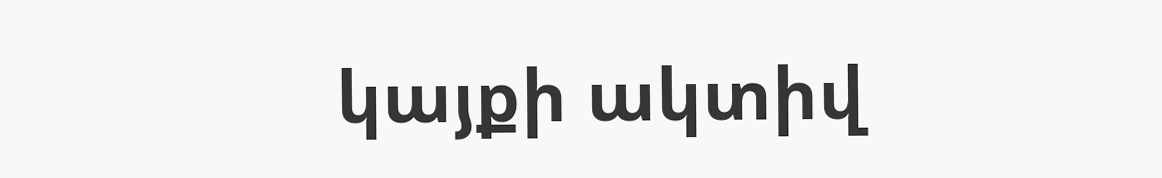կայքի ակտիվ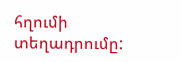հղումի տեղադրումը: